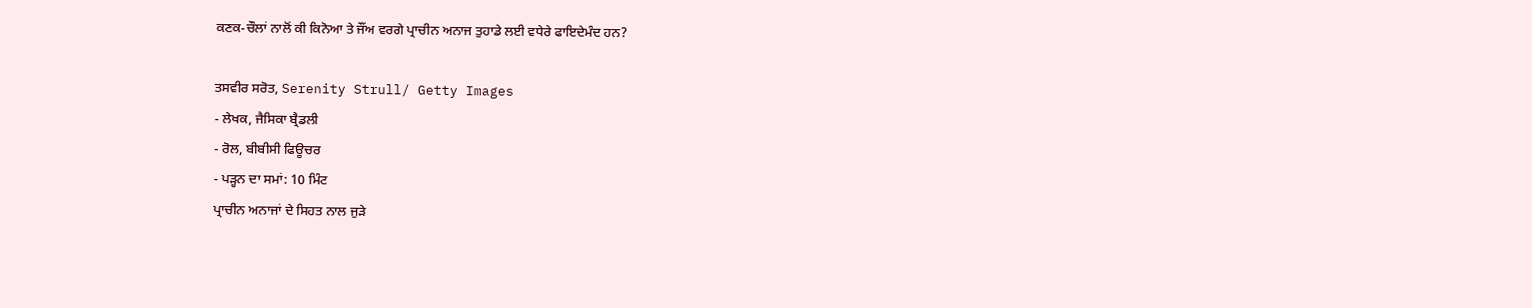ਕਣਕ-ਚੌਲਾਂ ਨਾਲੋਂ ਕੀ ਕਿਨੋਆ ਤੇ ਜੌਂਅ ਵਰਗੇ ਪ੍ਰਾਚੀਨ ਅਨਾਜ ਤੁਹਾਡੇ ਲਈ ਵਧੇਰੇ ਫਾਇਦੇਮੰਦ ਹਨ?

ਤਸਵੀਰ ਸਰੋਤ, Serenity Strull/ Getty Images
- ਲੇਖਕ, ਜੈਸਿਕਾ ਬ੍ਰੈਡਲੀ
- ਰੋਲ, ਬੀਬੀਸੀ ਫਿਊਚਰ
- ਪੜ੍ਹਨ ਦਾ ਸਮਾਂ: 10 ਮਿੰਟ
ਪ੍ਰਾਚੀਨ ਅਨਾਜਾਂ ਦੇ ਸਿਹਤ ਨਾਲ ਜੁੜੇ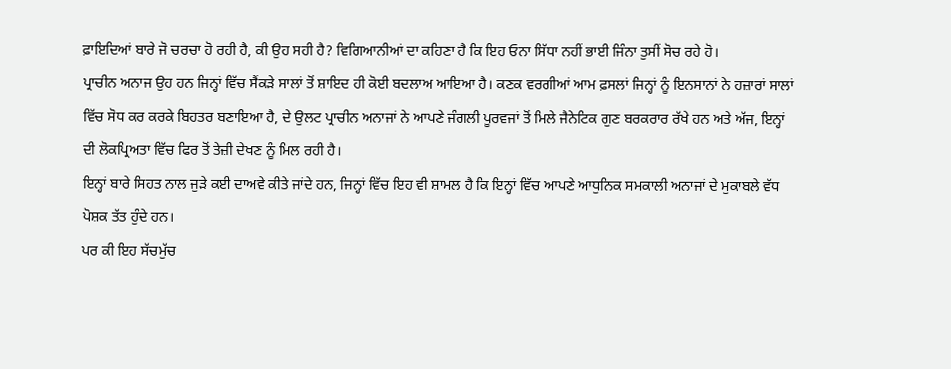ਫ਼ਾਇਦਿਆਂ ਬਾਰੇ ਜੋ ਚਰਚਾ ਹੋ ਰਹੀ ਹੈ, ਕੀ ਉਹ ਸਹੀ ਹੈ? ਵਿਗਿਆਨੀਆਂ ਦਾ ਕਹਿਣਾ ਹੈ ਕਿ ਇਹ ਓਨਾ ਸਿੱਧਾ ਨਹੀਂ ਭਾਈ ਜਿੰਨਾ ਤੁਸੀਂ ਸੋਚ ਰਹੇ ਹੋ।
ਪ੍ਰਾਚੀਨ ਅਨਾਜ ਉਹ ਹਨ ਜਿਨ੍ਹਾਂ ਵਿੱਚ ਸੈਂਕੜੇ ਸਾਲਾਂ ਤੋਂ ਸ਼ਾਇਦ ਹੀ ਕੋਈ ਬਦਲਾਅ ਆਇਆ ਹੈ। ਕਣਕ ਵਰਗੀਆਂ ਆਮ ਫ਼ਸਲਾਂ ਜਿਨ੍ਹਾਂ ਨੂੰ ਇਨਸਾਨਾਂ ਨੇ ਹਜ਼ਾਰਾਂ ਸਾਲਾਂ ਵਿੱਚ ਸੋਧ ਕਰ ਕਰਕੇ ਬਿਹਤਰ ਬਣਾਇਆ ਹੈ, ਦੇ ਉਲਟ ਪ੍ਰਾਚੀਨ ਅਨਾਜਾਂ ਨੇ ਆਪਣੇ ਜੰਗਲੀ ਪੂਰਵਜਾਂ ਤੋਂ ਮਿਲੇ ਜੈਨੇਟਿਕ ਗੁਣ ਬਰਕਰਾਰ ਰੱਖੇ ਹਨ ਅਤੇ ਅੱਜ, ਇਨ੍ਹਾਂ ਦੀ ਲੋਕਪ੍ਰਿਅਤਾ ਵਿੱਚ ਫਿਰ ਤੋਂ ਤੇਜ਼ੀ ਦੇਖਣ ਨੂੰ ਮਿਲ ਰਹੀ ਹੈ।
ਇਨ੍ਹਾਂ ਬਾਰੇ ਸਿਹਤ ਨਾਲ ਜੁੜੇ ਕਈ ਦਾਅਵੇ ਕੀਤੇ ਜਾਂਦੇ ਹਨ, ਜਿਨ੍ਹਾਂ ਵਿੱਚ ਇਹ ਵੀ ਸ਼ਾਮਲ ਹੈ ਕਿ ਇਨ੍ਹਾਂ ਵਿੱਚ ਆਪਣੇ ਆਧੁਨਿਕ ਸਮਕਾਲੀ ਅਨਾਜਾਂ ਦੇ ਮੁਕਾਬਲੇ ਵੱਧ ਪੋਸ਼ਕ ਤੱਤ ਹੁੰਦੇ ਹਨ।
ਪਰ ਕੀ ਇਹ ਸੱਚਮੁੱਚ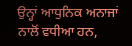ਉਨ੍ਹਾਂ ਆਧੁਨਿਕ ਅਨਾਜਾਂ ਨਾਲੋਂ ਵਧੀਆ ਹਨ,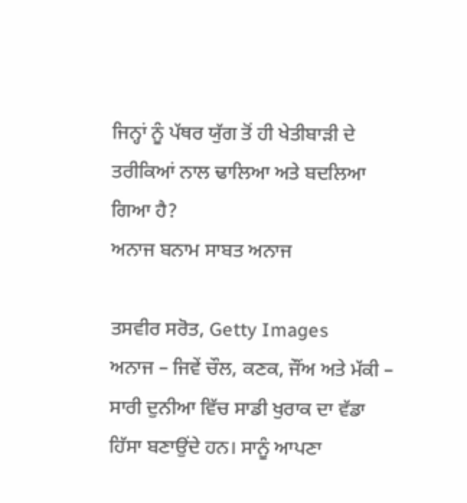ਜਿਨ੍ਹਾਂ ਨੂੰ ਪੱਥਰ ਯੁੱਗ ਤੋਂ ਹੀ ਖੇਤੀਬਾੜੀ ਦੇ ਤਰੀਕਿਆਂ ਨਾਲ ਢਾਲਿਆ ਅਤੇ ਬਦਲਿਆ ਗਿਆ ਹੈ?
ਅਨਾਜ ਬਨਾਮ ਸਾਬਤ ਅਨਾਜ

ਤਸਵੀਰ ਸਰੋਤ, Getty Images
ਅਨਾਜ – ਜਿਵੇਂ ਚੌਲ, ਕਣਕ, ਜੌਂਅ ਅਤੇ ਮੱਕੀ – ਸਾਰੀ ਦੁਨੀਆ ਵਿੱਚ ਸਾਡੀ ਖੁਰਾਕ ਦਾ ਵੱਡਾ ਹਿੱਸਾ ਬਣਾਉਂਦੇ ਹਨ। ਸਾਨੂੰ ਆਪਣਾ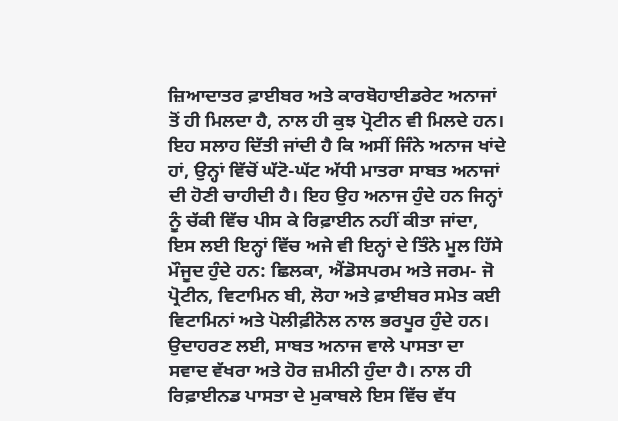ਜ਼ਿਆਦਾਤਰ ਫ਼ਾਈਬਰ ਅਤੇ ਕਾਰਬੋਹਾਈਡਰੇਟ ਅਨਾਜਾਂ ਤੋਂ ਹੀ ਮਿਲਦਾ ਹੈ, ਨਾਲ ਹੀ ਕੁਝ ਪ੍ਰੋਟੀਨ ਵੀ ਮਿਲਦੇ ਹਨ।
ਇਹ ਸਲਾਹ ਦਿੱਤੀ ਜਾਂਦੀ ਹੈ ਕਿ ਅਸੀਂ ਜਿੰਨੇ ਅਨਾਜ ਖਾਂਦੇ ਹਾਂ, ਉਨ੍ਹਾਂ ਵਿੱਚੋਂ ਘੱਟੋ-ਘੱਟ ਅੱਧੀ ਮਾਤਰਾ ਸਾਬਤ ਅਨਾਜਾਂ ਦੀ ਹੋਣੀ ਚਾਹੀਦੀ ਹੈ। ਇਹ ਉਹ ਅਨਾਜ ਹੁੰਦੇ ਹਨ ਜਿਨ੍ਹਾਂ ਨੂੰ ਚੱਕੀ ਵਿੱਚ ਪੀਸ ਕੇ ਰਿਫ਼ਾਈਨ ਨਹੀਂ ਕੀਤਾ ਜਾਂਦਾ, ਇਸ ਲਈ ਇਨ੍ਹਾਂ ਵਿੱਚ ਅਜੇ ਵੀ ਇਨ੍ਹਾਂ ਦੇ ਤਿੰਨੇ ਮੂਲ ਹਿੱਸੇ ਮੌਜੂਦ ਹੁੰਦੇ ਹਨ: ਛਿਲਕਾ, ਐਂਡੋਸਪਰਮ ਅਤੇ ਜਰਮ- ਜੋ ਪ੍ਰੋਟੀਨ, ਵਿਟਾਮਿਨ ਬੀ, ਲੋਹਾ ਅਤੇ ਫ਼ਾਈਬਰ ਸਮੇਤ ਕਈ ਵਿਟਾਮਿਨਾਂ ਅਤੇ ਪੋਲੀਫ਼ੀਨੋਲ ਨਾਲ ਭਰਪੂਰ ਹੁੰਦੇ ਹਨ।
ਉਦਾਹਰਣ ਲਈ, ਸਾਬਤ ਅਨਾਜ ਵਾਲੇ ਪਾਸਤਾ ਦਾ ਸਵਾਦ ਵੱਖਰਾ ਅਤੇ ਹੋਰ ਜ਼ਮੀਨੀ ਹੁੰਦਾ ਹੈ। ਨਾਲ ਹੀ ਰਿਫ਼ਾਈਨਡ ਪਾਸਤਾ ਦੇ ਮੁਕਾਬਲੇ ਇਸ ਵਿੱਚ ਵੱਧ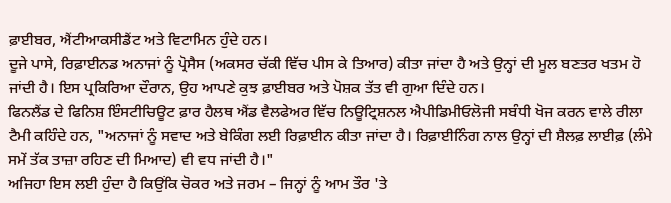ਫ਼ਾਈਬਰ, ਐਂਟੀਆਕਸੀਡੈਂਟ ਅਤੇ ਵਿਟਾਮਿਨ ਹੁੰਦੇ ਹਨ।
ਦੂਜੇ ਪਾਸੇ, ਰਿਫ਼ਾਈਨਡ ਅਨਾਜਾਂ ਨੂੰ ਪ੍ਰੋਸੈਸ (ਅਕਸਰ ਚੱਕੀ ਵਿੱਚ ਪੀਸ ਕੇ ਤਿਆਰ) ਕੀਤਾ ਜਾਂਦਾ ਹੈ ਅਤੇ ਉਨ੍ਹਾਂ ਦੀ ਮੂਲ ਬਣਤਰ ਖਤਮ ਹੋ ਜਾਂਦੀ ਹੈ। ਇਸ ਪ੍ਰਕਿਰਿਆ ਦੌਰਾਨ, ਉਹ ਆਪਣੇ ਕੁਝ ਫ਼ਾਈਬਰ ਅਤੇ ਪੋਸ਼ਕ ਤੱਤ ਵੀ ਗੁਆ ਦਿੰਦੇ ਹਨ।
ਫਿਨਲੈਂਡ ਦੇ ਫਿਨਿਸ਼ ਇੰਸਟੀਚਿਊਟ ਫ਼ਾਰ ਹੈਲਥ ਐਂਡ ਵੈਲਫੇਅਰ ਵਿੱਚ ਨਿਊਟ੍ਰਿਸ਼ਨਲ ਐਪੀਡਿਮੀਓਲੋਜੀ ਸਬੰਧੀ ਖੋਜ ਕਰਨ ਵਾਲੇ ਰੀਲਾ ਟੈਮੀ ਕਹਿੰਦੇ ਹਨ, "ਅਨਾਜਾਂ ਨੂੰ ਸਵਾਦ ਅਤੇ ਬੇਕਿੰਗ ਲਈ ਰਿਫ਼ਾਈਨ ਕੀਤਾ ਜਾਂਦਾ ਹੈ। ਰਿਫ਼ਾਈਨਿੰਗ ਨਾਲ ਉਨ੍ਹਾਂ ਦੀ ਸ਼ੈਲਫ਼ ਲਾਈਫ਼ (ਲੰਮੇ ਸਮੇਂ ਤੱਕ ਤਾਜ਼ਾ ਰਹਿਣ ਦੀ ਮਿਆਦ) ਵੀ ਵਧ ਜਾਂਦੀ ਹੈ।"
ਅਜਿਹਾ ਇਸ ਲਈ ਹੁੰਦਾ ਹੈ ਕਿਉਂਕਿ ਚੋਕਰ ਅਤੇ ਜਰਮ – ਜਿਨ੍ਹਾਂ ਨੂੰ ਆਮ ਤੌਰ 'ਤੇ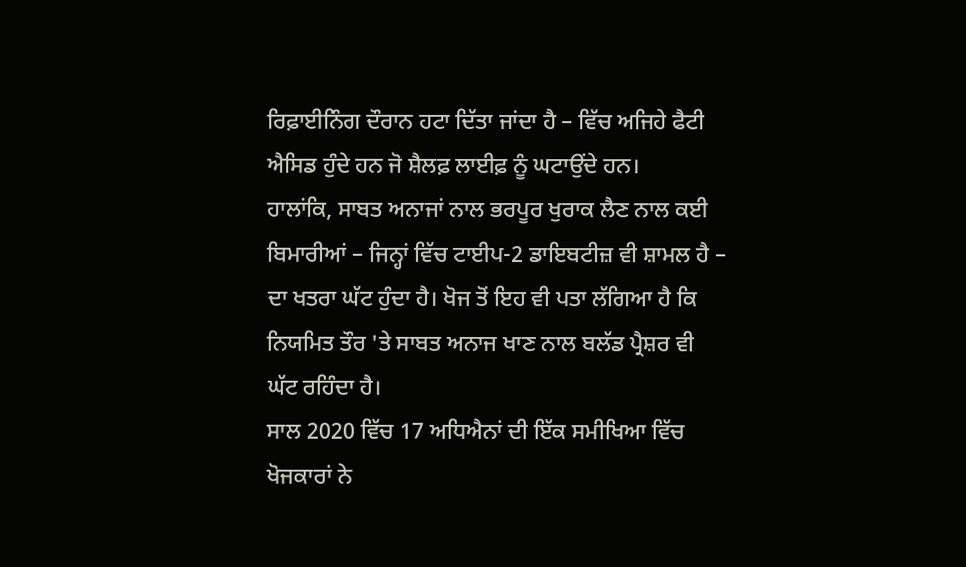ਰਿਫ਼ਾਈਨਿੰਗ ਦੌਰਾਨ ਹਟਾ ਦਿੱਤਾ ਜਾਂਦਾ ਹੈ – ਵਿੱਚ ਅਜਿਹੇ ਫੈਟੀ ਐਸਿਡ ਹੁੰਦੇ ਹਨ ਜੋ ਸ਼ੈਲਫ਼ ਲਾਈਫ਼ ਨੂੰ ਘਟਾਉਂਦੇ ਹਨ।
ਹਾਲਾਂਕਿ, ਸਾਬਤ ਅਨਾਜਾਂ ਨਾਲ ਭਰਪੂਰ ਖੁਰਾਕ ਲੈਣ ਨਾਲ ਕਈ ਬਿਮਾਰੀਆਂ – ਜਿਨ੍ਹਾਂ ਵਿੱਚ ਟਾਈਪ-2 ਡਾਇਬਟੀਜ਼ ਵੀ ਸ਼ਾਮਲ ਹੈ – ਦਾ ਖਤਰਾ ਘੱਟ ਹੁੰਦਾ ਹੈ। ਖੋਜ ਤੋਂ ਇਹ ਵੀ ਪਤਾ ਲੱਗਿਆ ਹੈ ਕਿ ਨਿਯਮਿਤ ਤੌਰ 'ਤੇ ਸਾਬਤ ਅਨਾਜ ਖਾਣ ਨਾਲ ਬਲੱਡ ਪ੍ਰੈਸ਼ਰ ਵੀ ਘੱਟ ਰਹਿੰਦਾ ਹੈ।
ਸਾਲ 2020 ਵਿੱਚ 17 ਅਧਿਐਨਾਂ ਦੀ ਇੱਕ ਸਮੀਖਿਆ ਵਿੱਚ ਖੋਜਕਾਰਾਂ ਨੇ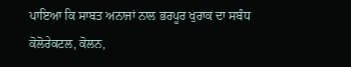ਪਾਇਆ ਕਿ ਸਾਬਤ ਅਨਾਜਾਂ ਨਾਲ ਭਰਪੂਰ ਖੁਰਾਕ ਦਾ ਸਬੰਧ ਕੋਲੋਰੇਕਟਲ, ਕੋਲਨ,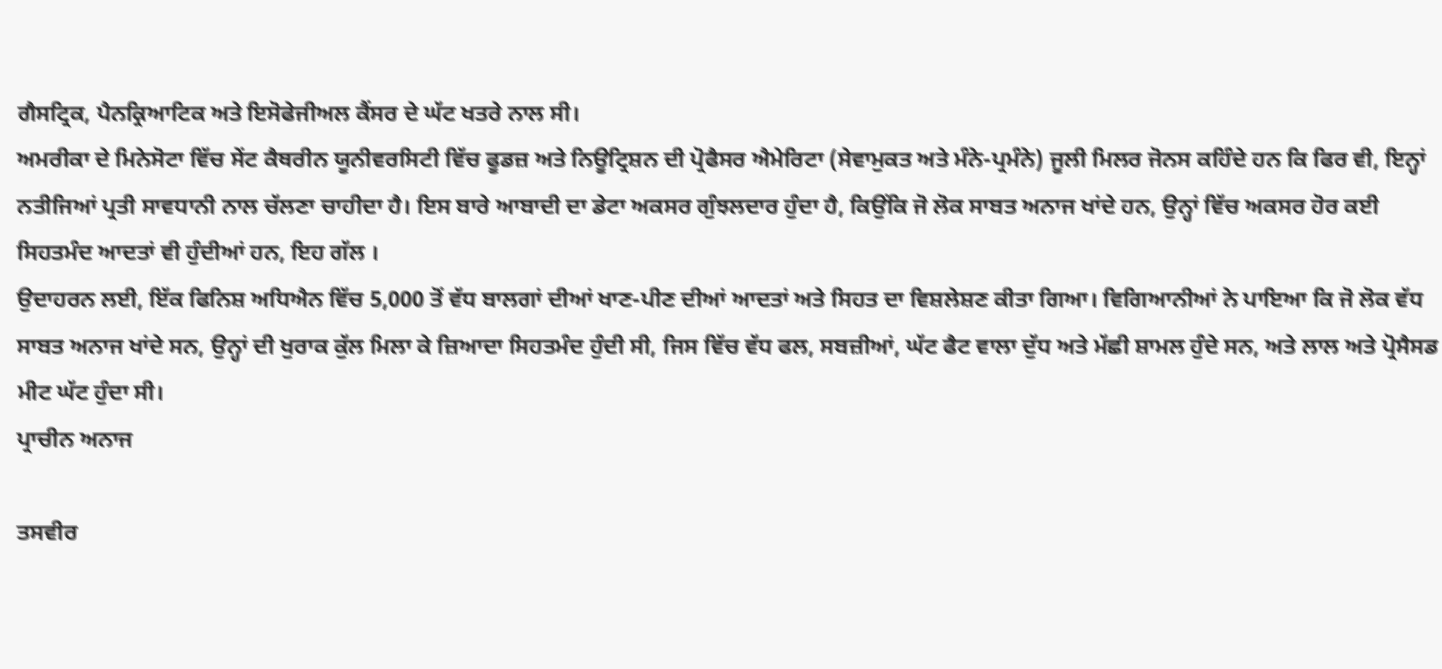ਗੈਸਟ੍ਰਿਕ, ਪੈਨਕ੍ਰਿਆਟਿਕ ਅਤੇ ਇਸੋਫੇਜੀਅਲ ਕੈਂਸਰ ਦੇ ਘੱਟ ਖਤਰੇ ਨਾਲ ਸੀ।
ਅਮਰੀਕਾ ਦੇ ਮਿਨੇਸੋਟਾ ਵਿੱਚ ਸੇਂਟ ਕੈਥਰੀਨ ਯੂਨੀਵਰਸਿਟੀ ਵਿੱਚ ਫੂਡਜ਼ ਅਤੇ ਨਿਊਟ੍ਰਿਸ਼ਨ ਦੀ ਪ੍ਰੋਫੈਸਰ ਐਮੇਰਿਟਾ (ਸੇਵਾਮੁਕਤ ਅਤੇ ਮੰਨੇ-ਪ੍ਰਮੰਨੇ) ਜੂਲੀ ਮਿਲਰ ਜੋਨਸ ਕਹਿੰਦੇ ਹਨ ਕਿ ਫਿਰ ਵੀ, ਇਨ੍ਹਾਂ ਨਤੀਜਿਆਂ ਪ੍ਰਤੀ ਸਾਵਧਾਨੀ ਨਾਲ ਚੱਲਣਾ ਚਾਹੀਦਾ ਹੈ। ਇਸ ਬਾਰੇ ਆਬਾਦੀ ਦਾ ਡੇਟਾ ਅਕਸਰ ਗੁੰਝਲਦਾਰ ਹੁੰਦਾ ਹੈ, ਕਿਉਂਕਿ ਜੋ ਲੋਕ ਸਾਬਤ ਅਨਾਜ ਖਾਂਦੇ ਹਨ, ਉਨ੍ਹਾਂ ਵਿੱਚ ਅਕਸਰ ਹੋਰ ਕਈ ਸਿਹਤਮੰਦ ਆਦਤਾਂ ਵੀ ਹੁੰਦੀਆਂ ਹਨ, ਇਹ ਗੱਲ ।
ਉਦਾਹਰਨ ਲਈ, ਇੱਕ ਫਿਨਿਸ਼ ਅਧਿਐਨ ਵਿੱਚ 5,000 ਤੋਂ ਵੱਧ ਬਾਲਗਾਂ ਦੀਆਂ ਖਾਣ-ਪੀਣ ਦੀਆਂ ਆਦਤਾਂ ਅਤੇ ਸਿਹਤ ਦਾ ਵਿਸ਼ਲੇਸ਼ਣ ਕੀਤਾ ਗਿਆ। ਵਿਗਿਆਨੀਆਂ ਨੇ ਪਾਇਆ ਕਿ ਜੋ ਲੋਕ ਵੱਧ ਸਾਬਤ ਅਨਾਜ ਖਾਂਦੇ ਸਨ, ਉਨ੍ਹਾਂ ਦੀ ਖੁਰਾਕ ਕੁੱਲ ਮਿਲਾ ਕੇ ਜ਼ਿਆਦਾ ਸਿਹਤਮੰਦ ਹੁੰਦੀ ਸੀ, ਜਿਸ ਵਿੱਚ ਵੱਧ ਫਲ, ਸਬਜ਼ੀਆਂ, ਘੱਟ ਫੈਟ ਵਾਲਾ ਦੁੱਧ ਅਤੇ ਮੱਛੀ ਸ਼ਾਮਲ ਹੁੰਦੇ ਸਨ, ਅਤੇ ਲਾਲ ਅਤੇ ਪ੍ਰੋਸੈਸਡ ਮੀਟ ਘੱਟ ਹੁੰਦਾ ਸੀ।
ਪ੍ਰਾਚੀਨ ਅਨਾਜ

ਤਸਵੀਰ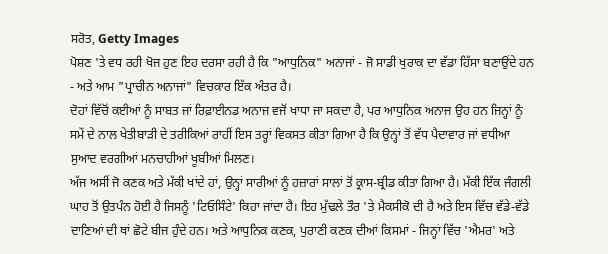ਸਰੋਤ, Getty Images
ਪੋਸ਼ਣ 'ਤੇ ਵਧ ਰਹੀ ਖੋਜ ਹੁਣ ਇਹ ਦਰਸਾ ਰਹੀ ਹੈ ਕਿ "ਆਧੁਨਿਕ" ਅਨਾਜਾਂ - ਜੋ ਸਾਡੀ ਖੁਰਾਕ ਦਾ ਵੱਡਾ ਹਿੱਸਾ ਬਣਾਉਂਦੇ ਹਨ - ਅਤੇ ਆਮ "ਪ੍ਰਾਚੀਨ ਅਨਾਜਾਂ" ਵਿਚਕਾਰ ਇੱਕ ਅੰਤਰ ਹੈ।
ਦੋਹਾਂ ਵਿੱਚੋਂ ਕਈਆਂ ਨੂੰ ਸਾਬਤ ਜਾਂ ਰਿਫ਼ਾਈਨਡ ਅਨਾਜ ਵਜੋਂ ਖਾਧਾ ਜਾ ਸਕਦਾ ਹੈ, ਪਰ ਆਧੁਨਿਕ ਅਨਾਜ ਉਹ ਹਨ ਜਿਨ੍ਹਾਂ ਨੂੰ ਸਮੇਂ ਦੇ ਨਾਲ ਖੇਤੀਬਾੜੀ ਦੇ ਤਰੀਕਿਆਂ ਰਾਹੀਂ ਇਸ ਤਰ੍ਹਾਂ ਵਿਕਸਤ ਕੀਤਾ ਗਿਆ ਹੈ ਕਿ ਉਨ੍ਹਾਂ ਤੋਂ ਵੱਧ ਪੈਦਾਵਾਰ ਜਾਂ ਵਧੀਆ ਸੁਆਦ ਵਰਗੀਆਂ ਮਨਚਾਹੀਆਂ ਖੂਬੀਆਂ ਮਿਲਣ।
ਅੱਜ ਅਸੀਂ ਜੋ ਕਣਕ ਅਤੇ ਮੱਕੀ ਖਾਂਦੇ ਹਾਂ, ਉਨ੍ਹਾਂ ਸਾਰੀਆਂ ਨੂੰ ਹਜ਼ਾਰਾਂ ਸਾਲਾਂ ਤੋਂ ਕ੍ਰਾਸ-ਬ੍ਰੀਡ ਕੀਤਾ ਗਿਆ ਹੈ। ਮੱਕੀ ਇੱਕ ਜੰਗਲੀ ਘਾਹ ਤੋਂ ਉਤਪੰਨ ਹੋਈ ਹੈ ਜਿਸਨੂੰ 'ਟਿਓਸਿੰਟੇ' ਕਿਹਾ ਜਾਂਦਾ ਹੈ। ਇਹ ਮੁੱਢਲੇ ਤੌਰ 'ਤੇ ਮੈਕਸੀਕੋ ਦੀ ਹੈ ਅਤੇ ਇਸ ਵਿੱਚ ਵੱਡੇ-ਵੱਡੇ ਦਾਣਿਆਂ ਦੀ ਥਾਂ ਛੋਟੇ ਬੀਜ ਹੁੰਦੇ ਹਨ। ਅਤੇ ਆਧੁਨਿਕ ਕਣਕ, ਪੁਰਾਣੀ ਕਣਕ ਦੀਆਂ ਕਿਸਮਾਂ - ਜਿਨ੍ਹਾਂ ਵਿੱਚ 'ਐਮਰ' ਅਤੇ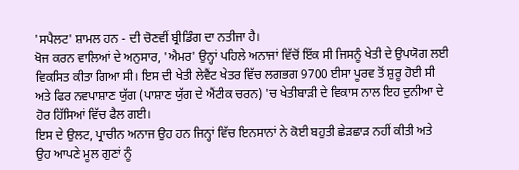'ਸਪੈਲਟ' ਸ਼ਾਮਲ ਹਨ - ਦੀ ਚੋਣਵੀਂ ਬ੍ਰੀਡਿੰਗ ਦਾ ਨਤੀਜਾ ਹੈ।
ਖੋਜ ਕਰਨ ਵਾਲਿਆਂ ਦੇ ਅਨੁਸਾਰ, 'ਐਮਰ' ਉਨ੍ਹਾਂ ਪਹਿਲੇ ਅਨਾਜਾਂ ਵਿੱਚੋਂ ਇੱਕ ਸੀ ਜਿਸਨੂੰ ਖੇਤੀ ਦੇ ਉਪਯੋਗ ਲਈ ਵਿਕਸਿਤ ਕੀਤਾ ਗਿਆ ਸੀ। ਇਸ ਦੀ ਖੇਤੀ ਲੇਵੈਂਟ ਖੇਤਰ ਵਿੱਚ ਲਗਭਗ 9700 ਈਸਾ ਪੂਰਵ ਤੋਂ ਸ਼ੁਰੂ ਹੋਈ ਸੀ ਅਤੇ ਫਿਰ ਨਵਪਾਸ਼ਾਣ ਯੁੱਗ (ਪਾਸ਼ਾਣ ਯੁੱਗ ਦੇ ਐਂਟੀਕ ਚਰਨ) 'ਚ ਖੇਤੀਬਾੜੀ ਦੇ ਵਿਕਾਸ ਨਾਲ ਇਹ ਦੁਨੀਆ ਦੇ ਹੋਰ ਹਿੱਸਿਆਂ ਵਿੱਚ ਫੈਲ ਗਈ।
ਇਸ ਦੇ ਉਲਟ, ਪ੍ਰਾਚੀਨ ਅਨਾਜ ਉਹ ਹਨ ਜਿਨ੍ਹਾਂ ਵਿੱਚ ਇਨਸਾਨਾਂ ਨੇ ਕੋਈ ਬਹੁਤੀ ਛੇੜਛਾੜ ਨਹੀਂ ਕੀਤੀ ਅਤੇ ਉਹ ਆਪਣੇ ਮੂਲ ਗੁਣਾਂ ਨੂੰ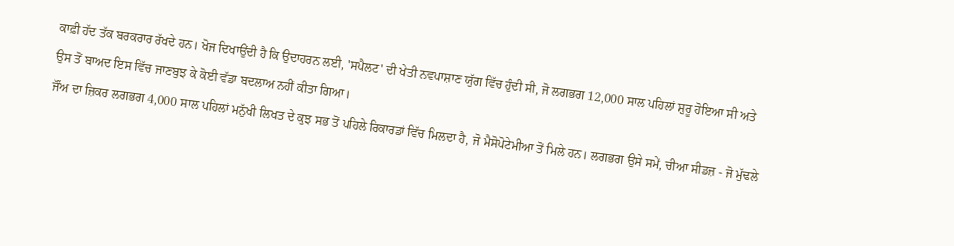ਕਾਫ਼ੀ ਹੱਦ ਤੱਕ ਬਰਕਰਾਰ ਰੱਖਦੇ ਹਨ। ਖੋਜ ਦਿਖਾਉਂਦੀ ਹੈ ਕਿ ਉਦਾਹਰਨ ਲਈ, 'ਸਪੈਲਟ' ਦੀ ਖੇਤੀ ਨਵਪਾਸ਼ਾਣ ਯੁੱਗ ਵਿੱਚ ਹੁੰਦੀ ਸੀ, ਜੋ ਲਗਭਗ 12,000 ਸਾਲ ਪਹਿਲਾਂ ਸ਼ੁਰੂ ਹੋਇਆ ਸੀ ਅਤੇ ਉਸ ਤੋਂ ਬਾਅਦ ਇਸ ਵਿੱਚ ਜਾਣਬੁਝ ਕੇ ਕੋਈ ਵੱਡਾ ਬਦਲਾਅ ਨਹੀਂ ਕੀਤਾ ਗਿਆ।
ਜੌਂਅ ਦਾ ਜ਼ਿਕਰ ਲਗਭਗ 4,000 ਸਾਲ ਪਹਿਲਾਂ ਮਨੁੱਖੀ ਲਿਖਤ ਦੇ ਕੁਝ ਸਭ ਤੋਂ ਪਹਿਲੇ ਰਿਕਾਰਡਾਂ ਵਿੱਚ ਮਿਲਦਾ ਹੈ, ਜੋ ਮੈਸੋਪੋਟੇਮੀਆ ਤੋਂ ਮਿਲੇ ਹਨ। ਲਗਭਗ ਉਸੇ ਸਮੇਂ, ਚੀਆ ਸੀਡਜ਼ - ਜੋ ਮੁੱਢਲੇ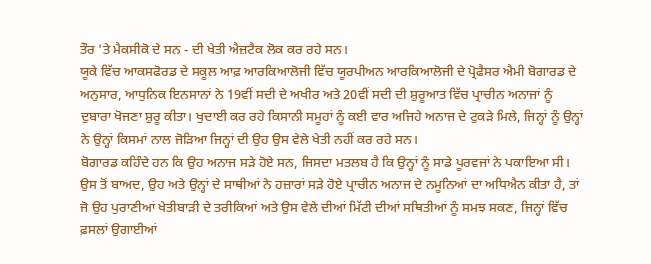ਤੌਰ 'ਤੇ ਮੈਕਸੀਕੋ ਦੇ ਸਨ - ਦੀ ਖੇਤੀ ਐਜ਼ਟੈਕ ਲੋਕ ਕਰ ਰਹੇ ਸਨ।
ਯੂਕੇ ਵਿੱਚ ਆਕਸਫੋਰਡ ਦੇ ਸਕੂਲ ਆਫ਼ ਆਰਕਿਆਲੋਜੀ ਵਿੱਚ ਯੂਰਪੀਅਨ ਆਰਕਿਆਲੋਜੀ ਦੇ ਪ੍ਰੋਫੈਸਰ ਐਮੀ ਬੋਗਾਰਡ ਦੇ ਅਨੁਸਾਰ, ਆਧੁਨਿਕ ਇਨਸਾਨਾਂ ਨੇ 19ਵੀਂ ਸਦੀ ਦੇ ਅਖੀਰ ਅਤੇ 20ਵੀਂ ਸਦੀ ਦੀ ਸ਼ੁਰੂਆਤ ਵਿੱਚ ਪ੍ਰਾਚੀਨ ਅਨਾਜਾਂ ਨੂੰ ਦੁਬਾਰਾ ਖੋਜਣਾ ਸ਼ੁਰੂ ਕੀਤਾ। ਖੁਦਾਈ ਕਰ ਰਹੇ ਕਿਸਾਨੀ ਸਮੂਹਾਂ ਨੂੰ ਕਈ ਵਾਰ ਅਜਿਹੇ ਅਨਾਜ ਦੇ ਟੁਕੜੇ ਮਿਲੇ, ਜਿਨ੍ਹਾਂ ਨੂੰ ਉਨ੍ਹਾਂ ਨੇ ਉਨ੍ਹਾਂ ਕਿਸਮਾਂ ਨਾਲ ਜੋੜਿਆ ਜਿਨ੍ਹਾਂ ਦੀ ਉਹ ਉਸ ਵੇਲੇ ਖੇਤੀ ਨਹੀਂ ਕਰ ਰਹੇ ਸਨ।
ਬੋਗਾਰਡ ਕਹਿੰਦੇ ਹਨ ਕਿ ਉਹ ਅਨਾਜ ਸੜੇ ਹੋਏ ਸਨ, ਜਿਸਦਾ ਮਤਲਬ ਹੈ ਕਿ ਉਨ੍ਹਾਂ ਨੂੰ ਸਾਡੇ ਪੂਰਵਜਾਂ ਨੇ ਪਕਾਇਆ ਸੀ।
ਉਸ ਤੋਂ ਬਾਅਦ, ਉਹ ਅਤੇ ਉਨ੍ਹਾਂ ਦੇ ਸਾਥੀਆਂ ਨੇ ਹਜ਼ਾਰਾਂ ਸੜੇ ਹੋਏ ਪ੍ਰਾਚੀਨ ਅਨਾਜ ਦੇ ਨਮੂਨਿਆਂ ਦਾ ਅਧਿਐਨ ਕੀਤਾ ਹੈ, ਤਾਂ ਜੋ ਉਹ ਪੁਰਾਣੀਆਂ ਖੇਤੀਬਾੜੀ ਦੇ ਤਰੀਕਿਆਂ ਅਤੇ ਉਸ ਵੇਲੇ ਦੀਆਂ ਮਿੱਟੀ ਦੀਆਂ ਸਥਿਤੀਆਂ ਨੂੰ ਸਮਝ ਸਕਣ, ਜਿਨ੍ਹਾਂ ਵਿੱਚ ਫ਼ਸਲਾਂ ਉਗਾਈਆਂ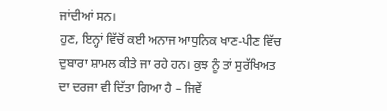ਜਾਂਦੀਆਂ ਸਨ।
ਹੁਣ, ਇਨ੍ਹਾਂ ਵਿੱਚੋਂ ਕਈ ਅਨਾਜ ਆਧੁਨਿਕ ਖਾਣ-ਪੀਣ ਵਿੱਚ ਦੁਬਾਰਾ ਸ਼ਾਮਲ ਕੀਤੇ ਜਾ ਰਹੇ ਹਨ। ਕੁਝ ਨੂੰ ਤਾਂ ਸੁਰੱਖਿਅਤ ਦਾ ਦਰਜਾ ਵੀ ਦਿੱਤਾ ਗਿਆ ਹੈ – ਜਿਵੇਂ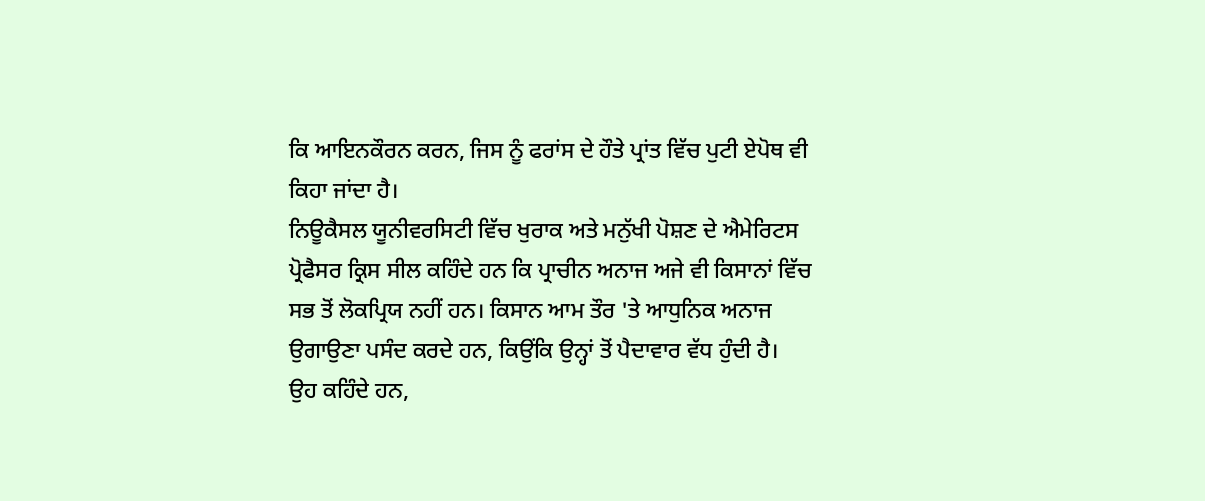ਕਿ ਆਇਨਕੌਰਨ ਕਰਨ, ਜਿਸ ਨੂੰ ਫਰਾਂਸ ਦੇ ਹੌਤੇ ਪ੍ਰਾਂਤ ਵਿੱਚ ਪੁਟੀ ਏਪੋਥ ਵੀ ਕਿਹਾ ਜਾਂਦਾ ਹੈ।
ਨਿਊਕੈਸਲ ਯੂਨੀਵਰਸਿਟੀ ਵਿੱਚ ਖੁਰਾਕ ਅਤੇ ਮਨੁੱਖੀ ਪੋਸ਼ਣ ਦੇ ਐਮੇਰਿਟਸ ਪ੍ਰੋਫੈਸਰ ਕ੍ਰਿਸ ਸੀਲ ਕਹਿੰਦੇ ਹਨ ਕਿ ਪ੍ਰਾਚੀਨ ਅਨਾਜ ਅਜੇ ਵੀ ਕਿਸਾਨਾਂ ਵਿੱਚ ਸਭ ਤੋਂ ਲੋਕਪ੍ਰਿਯ ਨਹੀਂ ਹਨ। ਕਿਸਾਨ ਆਮ ਤੌਰ 'ਤੇ ਆਧੁਨਿਕ ਅਨਾਜ ਉਗਾਉਣਾ ਪਸੰਦ ਕਰਦੇ ਹਨ, ਕਿਉਂਕਿ ਉਨ੍ਹਾਂ ਤੋਂ ਪੈਦਾਵਾਰ ਵੱਧ ਹੁੰਦੀ ਹੈ।
ਉਹ ਕਹਿੰਦੇ ਹਨ,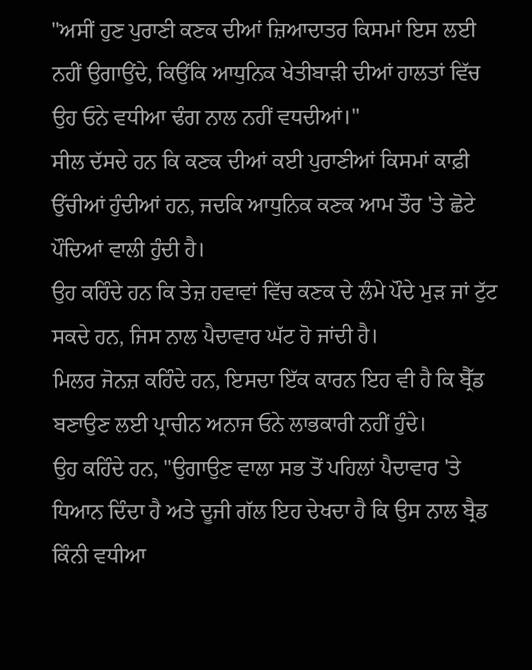"ਅਸੀਂ ਹੁਣ ਪੁਰਾਣੀ ਕਣਕ ਦੀਆਂ ਜ਼ਿਆਦਾਤਰ ਕਿਸਮਾਂ ਇਸ ਲਈ ਨਹੀਂ ਉਗਾਉਂਦੇ, ਕਿਉਂਕਿ ਆਧੁਨਿਕ ਖੇਤੀਬਾੜੀ ਦੀਆਂ ਹਾਲਤਾਂ ਵਿੱਚ ਉਹ ਓਨੇ ਵਧੀਆ ਢੰਗ ਨਾਲ ਨਹੀਂ ਵਧਦੀਆਂ।"
ਸੀਲ ਦੱਸਦੇ ਹਨ ਕਿ ਕਣਕ ਦੀਆਂ ਕਈ ਪੁਰਾਣੀਆਂ ਕਿਸਮਾਂ ਕਾਫ਼ੀ ਉੱਚੀਆਂ ਹੁੰਦੀਆਂ ਹਨ, ਜਦਕਿ ਆਧੁਨਿਕ ਕਣਕ ਆਮ ਤੌਰ 'ਤੇ ਛੋਟੇ ਪੌਦਿਆਂ ਵਾਲੀ ਹੁੰਦੀ ਹੈ।
ਉਹ ਕਹਿੰਦੇ ਹਨ ਕਿ ਤੇਜ਼ ਹਵਾਵਾਂ ਵਿੱਚ ਕਣਕ ਦੇ ਲੰਮੇ ਪੌਦੇ ਮੁੜ ਜਾਂ ਟੁੱਟ ਸਕਦੇ ਹਨ, ਜਿਸ ਨਾਲ ਪੈਦਾਵਾਰ ਘੱਟ ਹੋ ਜਾਂਦੀ ਹੈ।
ਮਿਲਰ ਜੋਨਜ਼ ਕਹਿੰਦੇ ਹਨ, ਇਸਦਾ ਇੱਕ ਕਾਰਨ ਇਹ ਵੀ ਹੈ ਕਿ ਬ੍ਰੈੱਡ ਬਣਾਉਣ ਲਈ ਪ੍ਰਾਚੀਨ ਅਨਾਜ ਓਨੇ ਲਾਭਕਾਰੀ ਨਹੀਂ ਹੁੰਦੇ।
ਉਹ ਕਹਿੰਦੇ ਹਨ, "ਉਗਾਉਣ ਵਾਲਾ ਸਭ ਤੋਂ ਪਹਿਲਾਂ ਪੈਦਾਵਾਰ 'ਤੇ ਧਿਆਨ ਦਿੰਦਾ ਹੈ ਅਤੇ ਦੂਜੀ ਗੱਲ ਇਹ ਦੇਖਦਾ ਹੈ ਕਿ ਉਸ ਨਾਲ ਬ੍ਰੈਡ ਕਿੰਨੀ ਵਧੀਆ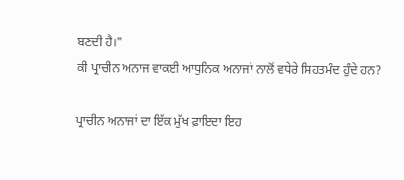ਬਣਦੀ ਹੈ।"
ਕੀ ਪ੍ਰਾਚੀਨ ਅਨਾਜ ਵਾਕਈ ਆਧੁਨਿਕ ਅਨਾਜਾਂ ਨਾਲੋਂ ਵਧੇਰੇ ਸਿਹਤਮੰਦ ਹੁੰਦੇ ਹਨ?

ਪ੍ਰਾਚੀਨ ਅਨਾਜਾਂ ਦਾ ਇੱਕ ਮੁੱਖ ਫ਼ਾਇਦਾ ਇਹ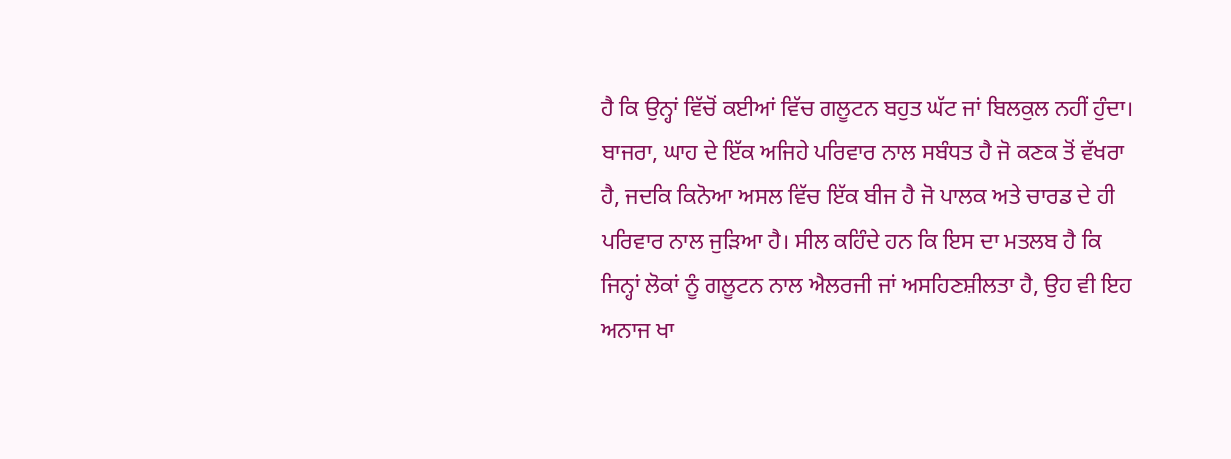ਹੈ ਕਿ ਉਨ੍ਹਾਂ ਵਿੱਚੋਂ ਕਈਆਂ ਵਿੱਚ ਗਲੂਟਨ ਬਹੁਤ ਘੱਟ ਜਾਂ ਬਿਲਕੁਲ ਨਹੀਂ ਹੁੰਦਾ।
ਬਾਜਰਾ, ਘਾਹ ਦੇ ਇੱਕ ਅਜਿਹੇ ਪਰਿਵਾਰ ਨਾਲ ਸਬੰਧਤ ਹੈ ਜੋ ਕਣਕ ਤੋਂ ਵੱਖਰਾ ਹੈ, ਜਦਕਿ ਕਿਨੋਆ ਅਸਲ ਵਿੱਚ ਇੱਕ ਬੀਜ ਹੈ ਜੋ ਪਾਲਕ ਅਤੇ ਚਾਰਡ ਦੇ ਹੀ ਪਰਿਵਾਰ ਨਾਲ ਜੁੜਿਆ ਹੈ। ਸੀਲ ਕਹਿੰਦੇ ਹਨ ਕਿ ਇਸ ਦਾ ਮਤਲਬ ਹੈ ਕਿ ਜਿਨ੍ਹਾਂ ਲੋਕਾਂ ਨੂੰ ਗਲੂਟਨ ਨਾਲ ਐਲਰਜੀ ਜਾਂ ਅਸਹਿਣਸ਼ੀਲਤਾ ਹੈ, ਉਹ ਵੀ ਇਹ ਅਨਾਜ ਖਾ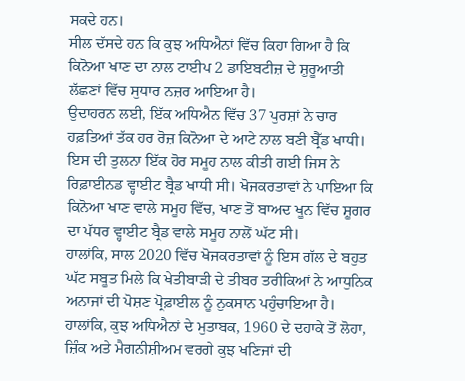ਸਕਦੇ ਹਨ।
ਸੀਲ ਦੱਸਦੇ ਹਨ ਕਿ ਕੁਝ ਅਧਿਐਨਾਂ ਵਿੱਚ ਕਿਹਾ ਗਿਆ ਹੈ ਕਿ ਕਿਨੋਆ ਖਾਣ ਦਾ ਨਾਲ ਟਾਈਪ 2 ਡਾਇਬਟੀਜ਼ ਦੇ ਸ਼ੁਰੂਆਤੀ ਲੱਛਣਾਂ ਵਿੱਚ ਸੁਧਾਰ ਨਜ਼ਰ ਆਇਆ ਹੈ।
ਉਦਾਹਰਨ ਲਈ, ਇੱਕ ਅਧਿਐਨ ਵਿੱਚ 37 ਪੁਰਸ਼ਾਂ ਨੇ ਚਾਰ ਹਫ਼ਤਿਆਂ ਤੱਕ ਹਰ ਰੋਜ਼ ਕਿਨੋਆ ਦੇ ਆਟੇ ਨਾਲ ਬਣੀ ਬ੍ਰੈੱਡ ਖਾਧੀ। ਇਸ ਦੀ ਤੁਲਨਾ ਇੱਕ ਹੋਰ ਸਮੂਹ ਨਾਲ ਕੀਤੀ ਗਈ ਜਿਸ ਨੇ ਰਿਫ਼ਾਈਨਡ ਵ੍ਹਾਈਟ ਬ੍ਰੈਡ ਖਾਧੀ ਸੀ। ਖੋਜਕਰਤਾਵਾਂ ਨੇ ਪਾਇਆ ਕਿ ਕਿਨੋਆ ਖਾਣ ਵਾਲੇ ਸਮੂਹ ਵਿੱਚ, ਖਾਣ ਤੋਂ ਬਾਅਦ ਖੂਨ ਵਿੱਚ ਸ਼ੂਗਰ ਦਾ ਪੱਧਰ ਵ੍ਹਾਈਟ ਬ੍ਰੈਡ ਵਾਲੇ ਸਮੂਹ ਨਾਲੋਂ ਘੱਟ ਸੀ।
ਹਾਲਾਂਕਿ, ਸਾਲ 2020 ਵਿੱਚ ਖੋਜਕਰਤਾਵਾਂ ਨੂੰ ਇਸ ਗੱਲ ਦੇ ਬਹੁਤ ਘੱਟ ਸਬੂਤ ਮਿਲੇ ਕਿ ਖੇਤੀਬਾੜੀ ਦੇ ਤੀਬਰ ਤਰੀਕਿਆਂ ਨੇ ਆਧੁਨਿਕ ਅਨਾਜਾਂ ਦੀ ਪੋਸ਼ਣ ਪ੍ਰੋਫ਼ਾਈਲ ਨੂੰ ਨੁਕਸਾਨ ਪਹੁੰਚਾਇਆ ਹੈ।
ਹਾਲਾਂਕਿ, ਕੁਝ ਅਧਿਐਨਾਂ ਦੇ ਮੁਤਾਬਕ, 1960 ਦੇ ਦਹਾਕੇ ਤੋਂ ਲੋਹਾ, ਜ਼ਿੰਕ ਅਤੇ ਮੈਗਨੀਸ਼ੀਅਮ ਵਰਗੇ ਕੁਝ ਖਣਿਜਾਂ ਦੀ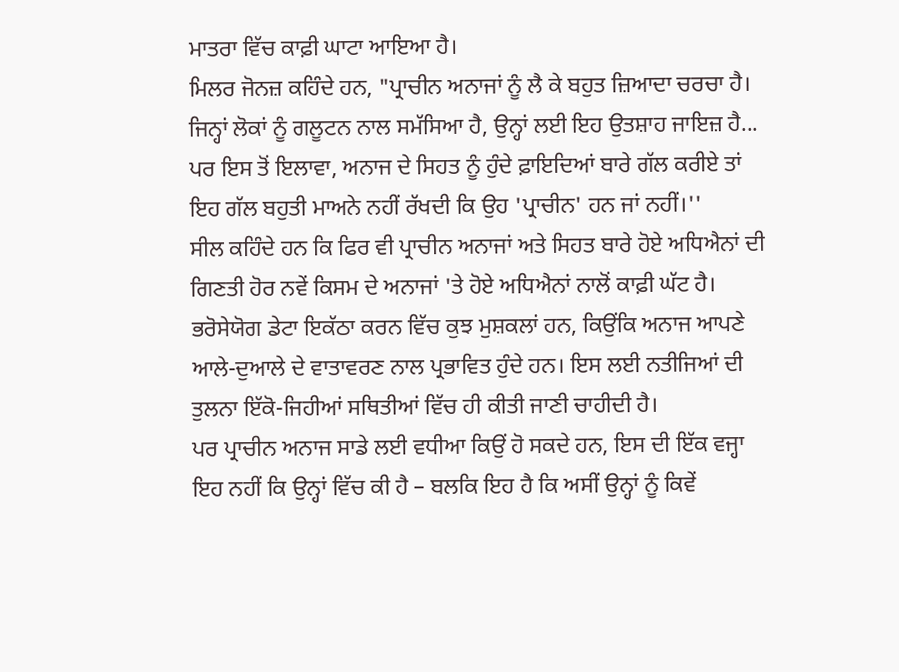ਮਾਤਰਾ ਵਿੱਚ ਕਾਫ਼ੀ ਘਾਟਾ ਆਇਆ ਹੈ।
ਮਿਲਰ ਜੋਨਜ਼ ਕਹਿੰਦੇ ਹਨ, "ਪ੍ਰਾਚੀਨ ਅਨਾਜਾਂ ਨੂੰ ਲੈ ਕੇ ਬਹੁਤ ਜ਼ਿਆਦਾ ਚਰਚਾ ਹੈ। ਜਿਨ੍ਹਾਂ ਲੋਕਾਂ ਨੂੰ ਗਲੂਟਨ ਨਾਲ ਸਮੱਸਿਆ ਹੈ, ਉਨ੍ਹਾਂ ਲਈ ਇਹ ਉਤਸ਼ਾਹ ਜਾਇਜ਼ ਹੈ... ਪਰ ਇਸ ਤੋਂ ਇਲਾਵਾ, ਅਨਾਜ ਦੇ ਸਿਹਤ ਨੂੰ ਹੁੰਦੇ ਫ਼ਾਇਦਿਆਂ ਬਾਰੇ ਗੱਲ ਕਰੀਏ ਤਾਂ ਇਹ ਗੱਲ ਬਹੁਤੀ ਮਾਅਨੇ ਨਹੀਂ ਰੱਖਦੀ ਕਿ ਉਹ 'ਪ੍ਰਾਚੀਨ' ਹਨ ਜਾਂ ਨਹੀਂ।''
ਸੀਲ ਕਹਿੰਦੇ ਹਨ ਕਿ ਫਿਰ ਵੀ ਪ੍ਰਾਚੀਨ ਅਨਾਜਾਂ ਅਤੇ ਸਿਹਤ ਬਾਰੇ ਹੋਏ ਅਧਿਐਨਾਂ ਦੀ ਗਿਣਤੀ ਹੋਰ ਨਵੇਂ ਕਿਸਮ ਦੇ ਅਨਾਜਾਂ 'ਤੇ ਹੋਏ ਅਧਿਐਨਾਂ ਨਾਲੋਂ ਕਾਫ਼ੀ ਘੱਟ ਹੈ। ਭਰੋਸੇਯੋਗ ਡੇਟਾ ਇਕੱਠਾ ਕਰਨ ਵਿੱਚ ਕੁਝ ਮੁਸ਼ਕਲਾਂ ਹਨ, ਕਿਉਂਕਿ ਅਨਾਜ ਆਪਣੇ ਆਲੇ-ਦੁਆਲੇ ਦੇ ਵਾਤਾਵਰਣ ਨਾਲ ਪ੍ਰਭਾਵਿਤ ਹੁੰਦੇ ਹਨ। ਇਸ ਲਈ ਨਤੀਜਿਆਂ ਦੀ ਤੁਲਨਾ ਇੱਕੋ-ਜਿਹੀਆਂ ਸਥਿਤੀਆਂ ਵਿੱਚ ਹੀ ਕੀਤੀ ਜਾਣੀ ਚਾਹੀਦੀ ਹੈ।
ਪਰ ਪ੍ਰਾਚੀਨ ਅਨਾਜ ਸਾਡੇ ਲਈ ਵਧੀਆ ਕਿਉਂ ਹੋ ਸਕਦੇ ਹਨ, ਇਸ ਦੀ ਇੱਕ ਵਜ੍ਹਾ ਇਹ ਨਹੀਂ ਕਿ ਉਨ੍ਹਾਂ ਵਿੱਚ ਕੀ ਹੈ – ਬਲਕਿ ਇਹ ਹੈ ਕਿ ਅਸੀਂ ਉਨ੍ਹਾਂ ਨੂੰ ਕਿਵੇਂ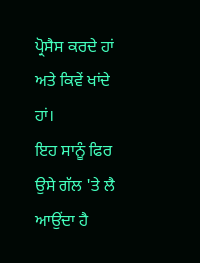ਪ੍ਰੋਸੈਸ ਕਰਦੇ ਹਾਂ ਅਤੇ ਕਿਵੇਂ ਖਾਂਦੇ ਹਾਂ।
ਇਹ ਸਾਨੂੰ ਫਿਰ ਉਸੇ ਗੱਲ 'ਤੇ ਲੈ ਆਉਂਦਾ ਹੈ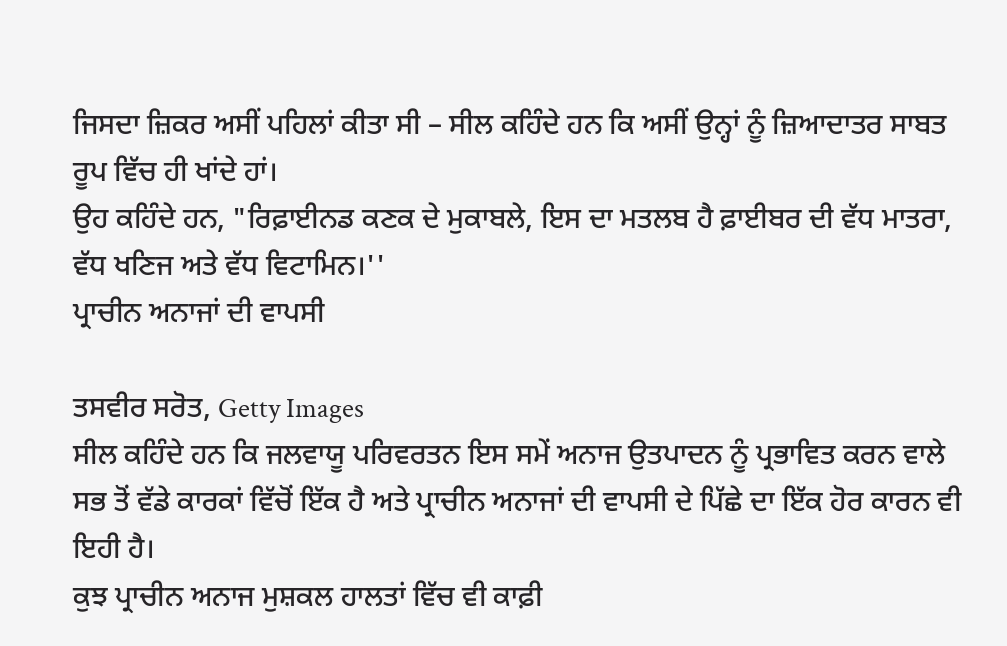ਜਿਸਦਾ ਜ਼ਿਕਰ ਅਸੀਂ ਪਹਿਲਾਂ ਕੀਤਾ ਸੀ – ਸੀਲ ਕਹਿੰਦੇ ਹਨ ਕਿ ਅਸੀਂ ਉਨ੍ਹਾਂ ਨੂੰ ਜ਼ਿਆਦਾਤਰ ਸਾਬਤ ਰੂਪ ਵਿੱਚ ਹੀ ਖਾਂਦੇ ਹਾਂ।
ਉਹ ਕਹਿੰਦੇ ਹਨ, "ਰਿਫ਼ਾਈਨਡ ਕਣਕ ਦੇ ਮੁਕਾਬਲੇ, ਇਸ ਦਾ ਮਤਲਬ ਹੈ ਫ਼ਾਈਬਰ ਦੀ ਵੱਧ ਮਾਤਰਾ, ਵੱਧ ਖਣਿਜ ਅਤੇ ਵੱਧ ਵਿਟਾਮਿਨ।''
ਪ੍ਰਾਚੀਨ ਅਨਾਜਾਂ ਦੀ ਵਾਪਸੀ

ਤਸਵੀਰ ਸਰੋਤ, Getty Images
ਸੀਲ ਕਹਿੰਦੇ ਹਨ ਕਿ ਜਲਵਾਯੂ ਪਰਿਵਰਤਨ ਇਸ ਸਮੇਂ ਅਨਾਜ ਉਤਪਾਦਨ ਨੂੰ ਪ੍ਰਭਾਵਿਤ ਕਰਨ ਵਾਲੇ ਸਭ ਤੋਂ ਵੱਡੇ ਕਾਰਕਾਂ ਵਿੱਚੋਂ ਇੱਕ ਹੈ ਅਤੇ ਪ੍ਰਾਚੀਨ ਅਨਾਜਾਂ ਦੀ ਵਾਪਸੀ ਦੇ ਪਿੱਛੇ ਦਾ ਇੱਕ ਹੋਰ ਕਾਰਨ ਵੀ ਇਹੀ ਹੈ।
ਕੁਝ ਪ੍ਰਾਚੀਨ ਅਨਾਜ ਮੁਸ਼ਕਲ ਹਾਲਤਾਂ ਵਿੱਚ ਵੀ ਕਾਫ਼ੀ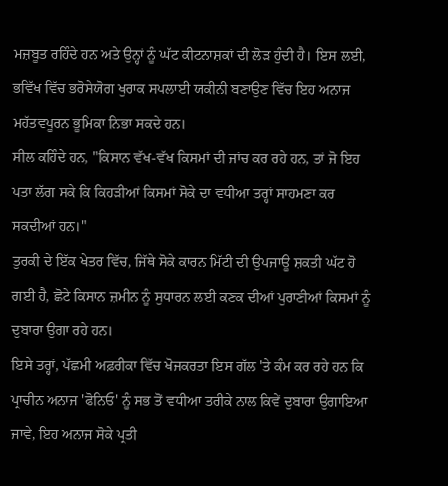ਮਜ਼ਬੂਤ ਰਹਿੰਦੇ ਹਨ ਅਤੇ ਉਨ੍ਹਾਂ ਨੂੰ ਘੱਟ ਕੀਟਨਾਸ਼ਕਾਂ ਦੀ ਲੋੜ ਹੁੰਦੀ ਹੈ। ਇਸ ਲਈ, ਭਵਿੱਖ ਵਿੱਚ ਭਰੋਸੇਯੋਗ ਖੁਰਾਕ ਸਪਲਾਈ ਯਕੀਨੀ ਬਣਾਉਣ ਵਿੱਚ ਇਹ ਅਨਾਜ ਮਹੱਤਵਪੂਰਨ ਭੂਮਿਕਾ ਨਿਭਾ ਸਕਦੇ ਹਨ।
ਸੀਲ ਕਹਿੰਦੇ ਹਨ, "ਕਿਸਾਨ ਵੱਖ-ਵੱਖ ਕਿਸਮਾਂ ਦੀ ਜਾਂਚ ਕਰ ਰਹੇ ਹਨ, ਤਾਂ ਜੋ ਇਹ ਪਤਾ ਲੱਗ ਸਕੇ ਕਿ ਕਿਹੜੀਆਂ ਕਿਸਮਾਂ ਸੋਕੇ ਦਾ ਵਧੀਆ ਤਰ੍ਹਾਂ ਸਾਹਮਣਾ ਕਰ ਸਕਦੀਆਂ ਹਨ।"
ਤੁਰਕੀ ਦੇ ਇੱਕ ਖੇਤਰ ਵਿੱਚ, ਜਿੱਥੇ ਸੋਕੇ ਕਾਰਨ ਮਿੱਟੀ ਦੀ ਉਪਜਾਊ ਸ਼ਕਤੀ ਘੱਟ ਹੋ ਗਈ ਹੈ, ਛੋਟੇ ਕਿਸਾਨ ਜ਼ਮੀਨ ਨੂੰ ਸੁਧਾਰਨ ਲਈ ਕਣਕ ਦੀਆਂ ਪੁਰਾਣੀਆਂ ਕਿਸਮਾਂ ਨੂੰ ਦੁਬਾਰਾ ਉਗਾ ਰਹੇ ਹਨ।
ਇਸੇ ਤਰ੍ਹਾਂ, ਪੱਛਮੀ ਅਫ਼ਰੀਕਾ ਵਿੱਚ ਖੋਜਕਰਤਾ ਇਸ ਗੱਲ 'ਤੇ ਕੰਮ ਕਰ ਰਹੇ ਹਨ ਕਿ ਪ੍ਰਾਚੀਨ ਅਨਾਜ 'ਫੋਨਿਓ' ਨੂੰ ਸਭ ਤੋਂ ਵਧੀਆ ਤਰੀਕੇ ਨਾਲ ਕਿਵੇਂ ਦੁਬਾਰਾ ਉਗਾਇਆ ਜਾਵੇ, ਇਹ ਅਨਾਜ ਸੋਕੇ ਪ੍ਰਤੀ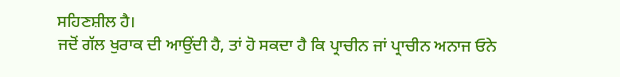ਸਹਿਣਸ਼ੀਲ ਹੈ।
ਜਦੋਂ ਗੱਲ ਖੁਰਾਕ ਦੀ ਆਉਂਦੀ ਹੈ, ਤਾਂ ਹੋ ਸਕਦਾ ਹੈ ਕਿ ਪ੍ਰਾਚੀਨ ਜਾਂ ਪ੍ਰਾਚੀਨ ਅਨਾਜ ਓਨੇ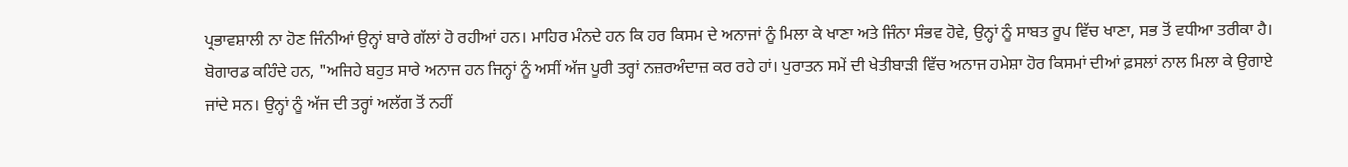ਪ੍ਰਭਾਵਸ਼ਾਲੀ ਨਾ ਹੋਣ ਜਿੰਨੀਆਂ ਉਨ੍ਹਾਂ ਬਾਰੇ ਗੱਲਾਂ ਹੋ ਰਹੀਆਂ ਹਨ। ਮਾਹਿਰ ਮੰਨਦੇ ਹਨ ਕਿ ਹਰ ਕਿਸਮ ਦੇ ਅਨਾਜਾਂ ਨੂੰ ਮਿਲਾ ਕੇ ਖਾਣਾ ਅਤੇ ਜਿੰਨਾ ਸੰਭਵ ਹੋਵੇ, ਉਨ੍ਹਾਂ ਨੂੰ ਸਾਬਤ ਰੂਪ ਵਿੱਚ ਖਾਣਾ, ਸਭ ਤੋਂ ਵਧੀਆ ਤਰੀਕਾ ਹੈ।
ਬੋਗਾਰਡ ਕਹਿੰਦੇ ਹਨ, "ਅਜਿਹੇ ਬਹੁਤ ਸਾਰੇ ਅਨਾਜ ਹਨ ਜਿਨ੍ਹਾਂ ਨੂੰ ਅਸੀਂ ਅੱਜ ਪੂਰੀ ਤਰ੍ਹਾਂ ਨਜ਼ਰਅੰਦਾਜ਼ ਕਰ ਰਹੇ ਹਾਂ। ਪੁਰਾਤਨ ਸਮੇਂ ਦੀ ਖੇਤੀਬਾੜੀ ਵਿੱਚ ਅਨਾਜ ਹਮੇਸ਼ਾ ਹੋਰ ਕਿਸਮਾਂ ਦੀਆਂ ਫ਼ਸਲਾਂ ਨਾਲ ਮਿਲਾ ਕੇ ਉਗਾਏ ਜਾਂਦੇ ਸਨ। ਉਨ੍ਹਾਂ ਨੂੰ ਅੱਜ ਦੀ ਤਰ੍ਹਾਂ ਅਲੱਗ ਤੋਂ ਨਹੀਂ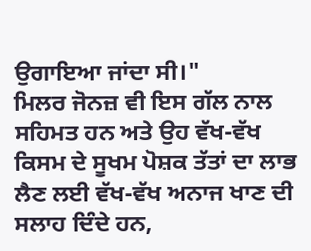ਉਗਾਇਆ ਜਾਂਦਾ ਸੀ।"
ਮਿਲਰ ਜੋਨਜ਼ ਵੀ ਇਸ ਗੱਲ ਨਾਲ ਸਹਿਮਤ ਹਨ ਅਤੇ ਉਹ ਵੱਖ-ਵੱਖ ਕਿਸਮ ਦੇ ਸੂਖਮ ਪੋਸ਼ਕ ਤੱਤਾਂ ਦਾ ਲਾਭ ਲੈਣ ਲਈ ਵੱਖ-ਵੱਖ ਅਨਾਜ ਖਾਣ ਦੀ ਸਲਾਹ ਦਿੰਦੇ ਹਨ,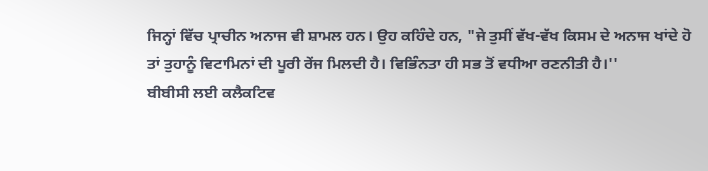ਜਿਨ੍ਹਾਂ ਵਿੱਚ ਪ੍ਰਾਚੀਨ ਅਨਾਜ ਵੀ ਸ਼ਾਮਲ ਹਨ। ਉਹ ਕਹਿੰਦੇ ਹਨ, "ਜੇ ਤੁਸੀਂ ਵੱਖ-ਵੱਖ ਕਿਸਮ ਦੇ ਅਨਾਜ ਖਾਂਦੇ ਹੋ ਤਾਂ ਤੁਹਾਨੂੰ ਵਿਟਾਮਿਨਾਂ ਦੀ ਪੂਰੀ ਰੇਂਜ ਮਿਲਦੀ ਹੈ। ਵਿਭਿੰਨਤਾ ਹੀ ਸਭ ਤੋਂ ਵਧੀਆ ਰਣਨੀਤੀ ਹੈ।''
ਬੀਬੀਸੀ ਲਈ ਕਲੈਕਟਿਵ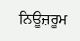ਨਿਊਜ਼ਰੂਮ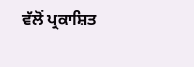ਵੱਲੋਂ ਪ੍ਰਕਾਸ਼ਿਤ